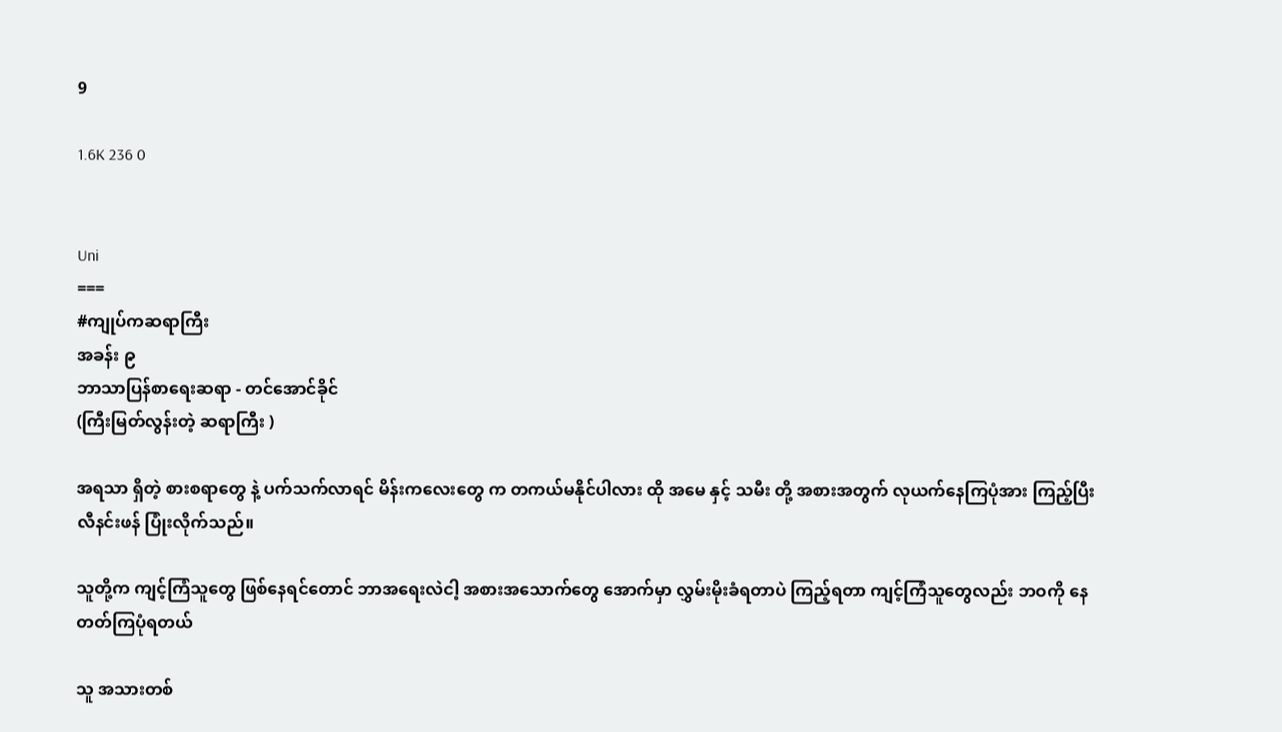9

1.6K 236 0


Uni
===
#ကျုပ်ကဆရာကြီး
အခန်း ၉
ဘာသာပြန်စာရေးဆရာ - တင်အောင်ခိုင်
(ကြီးမြတ်လွန်းတဲ့ ဆရာကြီး )

အရသာ ရှိတဲ့ စားစရာတွေ နဲ့ ပက်သက်လာရင် မိန်းကလေးတွေ က တကယ်မနိုင်ပါလား ထို အမေ နှင့် သမီး တို့ အစားအတွက် လုယက်နေကြပုံအား ကြည့်ပြီး လီနင်းဖန် ပြုံးလိုက်သည်။

သူတို့က ကျင့်ကြံသူတွေ ဖြစ်နေရင်တောင် ဘာအရေးလဲငါ့ အစားအသောက်တွေ အောက်မှာ လွှမ်းမိုးခံရတာပဲ ကြည့်ရတာ ကျင့်ကြံသူတွေလည်း ဘဝကို နေတတ်ကြပုံရတယ်

သူ အသားတစ်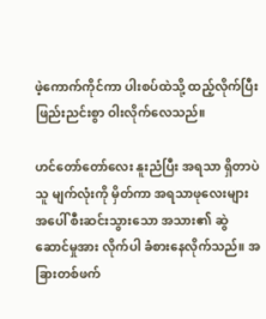ဖဲ့ကောက်ကိုင်ကာ ပါးစပ်ထဲသို့ ထည့်လိုက်ပြီး ဖြည်းညင်းစွာ ဝါးလိုက်လေသည်။

ဟင်တော်တော်လေး နူးညံပြီး အရသာ ရှိတာပဲ သူ မျက်လုံးကို မှိတ်ကာ အရသာဖုလေးများ အပေါ် စီးဆင်းသွားသော အသား၏ ဆွဲဆောင်မှုအား လိုက်ပါ ခံစားနေလိုက်သည်။ အခြားတစ်ဖက်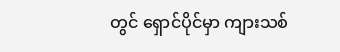တွင် ရှောင်ပိုင်မှာ ကျားသစ်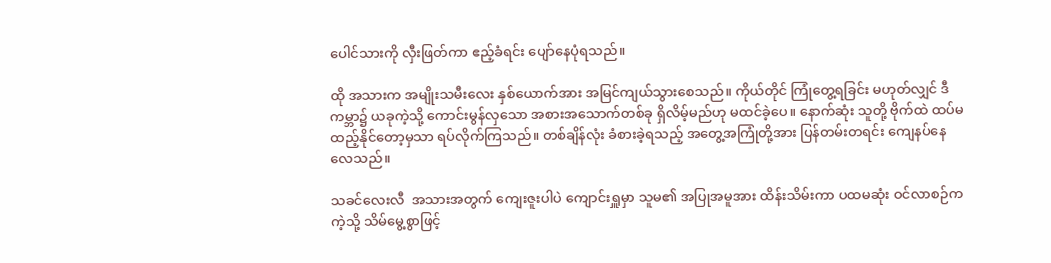ပေါင်သားကို လှီးဖြတ်ကာ ဧည့်ခံရင်း ပျော်နေပုံရသည်။

ထို အသားက အမျိုးသမီးလေး နှစ်ယောက်အား အမြင်ကျယ်သွားစေသည်။ ကိုယ်တိုင် ကြုံတွေ့ရခြင်း မဟုတ်လျှင် ဒီကမ္ဘာ၌ ယခုကဲ့သို့ ကောင်းမွန်လှသော အစားအသောက်တစ်ခု ရှိလိမ့်မည်ဟု မထင်ခဲ့ပေ။ နောက်ဆုံး သူတို့ ဗိုက်ထဲ ထပ်မထည့်နိုင်တော့မှသာ ရပ်လိုက်ကြသည်။ တစ်ချိန်လုံး ခံစားခဲ့ရသည့် အတွေ့အကြုံတို့အား ပြန်တမ်းတရင်း ကျေနပ်နေလေသည်။

သခင်လေးလီ  အသားအတွက် ကျေးဇူးပါပဲ ကျောင်းရှူမှာ သူမ၏ အပြုအမူအား ထိန်းသိမ်းကာ ပထမဆုံး ဝင်လာစဉ်က ကဲ့သို့ သိမ်မွေ့စွာဖြင့်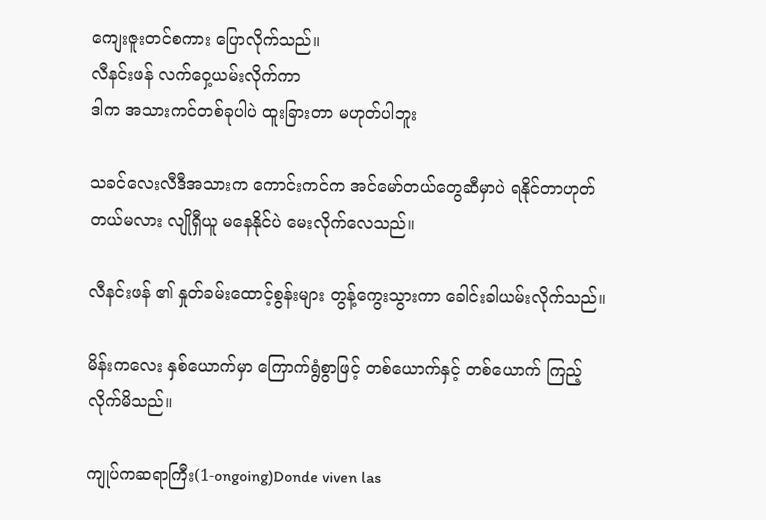ကျေးဇူးတင်စကား ပြောလိုက်သည်။
လီနင်းဖန် လက်ဝှေ့ယမ်းလိုက်ကာ
ဒါက အသားကင်တစ်ခုပါပဲ ထူးခြားတာ မဟုတ်ပါဘူး

သခင်လေးလီဒီအသားက ကောင်းကင်က အင်မော်တယ်တွေဆီမှာပဲ ရနိုင်တာဟုတ်တယ်မလား လျိုရှီယူ မနေနိုင်ပဲ မေးလိုက်လေသည်။

လီနင်းဖန် ၏ နှုတ်ခမ်းထောင့်စွန်းများ တွန့်ကွေးသွားကာ ခေါင်းခါယမ်းလိုက်သည်။

မိန်းကလေး နှစ်ယောက်မှာ ကြောက်ရွံစွာဖြင့် တစ်ယောက်နှင့် တစ်ယောက် ကြည့်လိုက်မိသည်။

ကျုပ်ကဆရာကြီး(1-ongoing)Donde viven las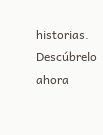historias. Descúbrelo ahora